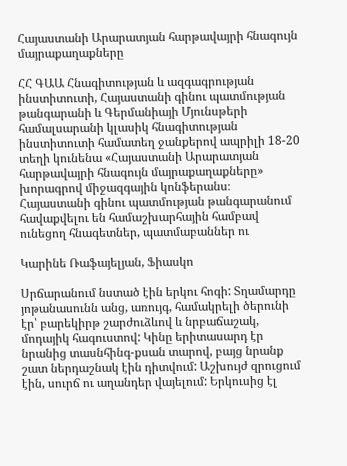Հայաստանի Արարատյան հարթավայրի հնագույն մայրաքաղաքները

ՀՀ ԳԱԱ Հնագիտության և ազգագրության ինստիտուտի, Հայաստանի գինու պատմության թանգարանի և Գերմանիայի Մյունսթերի համալսարանի կլասիկ հնագիտության ինստիտուտի համատեղ ջանքերով ապրիլի 18-20 տեղի կունենա «Հայաստանի Արարատյան հարթավայրի հնագույն մայրաքաղաքները» խորագրով միջազգային կոնֆերանս։ Հայաստանի գինու պատմության թանգարանում հավաքվելու են համաշխարհային համբավ ունեցող հնագետներ, պատմաբաններ ու

Կարինե Ռաֆայելյան, Ֆիասկո

Սրճարանում նստած էին երկու հոգի: Տղամարդը յոթանասունն անց, առույգ, համակրելի ծերունի էր՝ բարեկիրթ շարժուձևով և նրբաճաշակ, մոդայիկ հագուստով: Կինը երիտասարդ էր նրանից տասնհինգ-քսան տարով, բայց նրանք շատ ներդաշնակ էին դիտվում: Աշխույժ զրուցում էին, սուրճ ու աղանդեր վայելում: Երկուսից էլ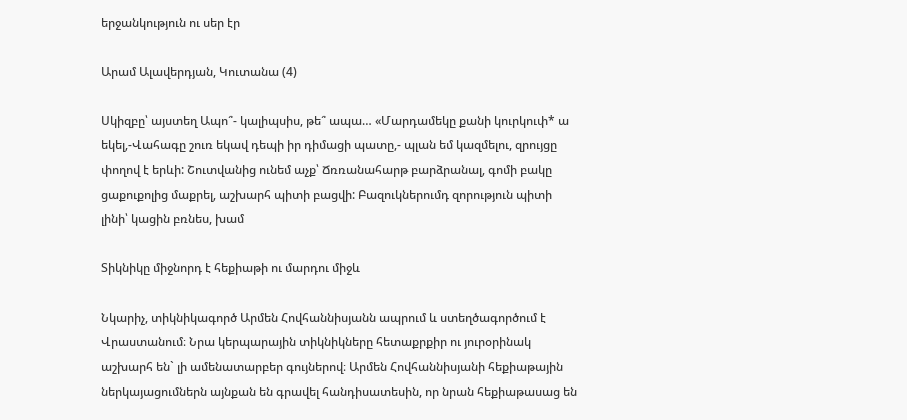երջանկություն ու սեր էր

Արամ Ալավերդյան, Կուտանա (4)

Սկիզբը՝ այստեղ Ապո՞- կալիպսիս, թե՞ ապա… «Մարդամեկը քանի կուրկուփ* ա եկել,-Վահագը շուռ եկավ դեպի իր դիմացի պատը,- պլան եմ կազմելու, զրույցը փողով է երևի: Շուտվանից ունեմ աչք՝ Ճռռանահարթ բարձրանալ, գոմի բակը ցաքուքոլից մաքրել, աշխարհ պիտի բացվի: Բազուկներումդ զորություն պիտի լինի՝ կացին բռնես, խամ

Տիկնիկը միջնորդ է հեքիաթի ու մարդու միջև

Նկարիչ, տիկնիկագործ Արմեն Հովհաննիսյանն ապրում և ստեղծագործում է Վրաստանում։ Նրա կերպարային տիկնիկները հետաքրքիր ու յուրօրինակ աշխարհ են` լի ամենատարբեր գույներով։ Արմեն Հովհաննիսյանի հեքիաթային ներկայացումներն այնքան են գրավել հանդիսատեսին, որ նրան հեքիաթասաց են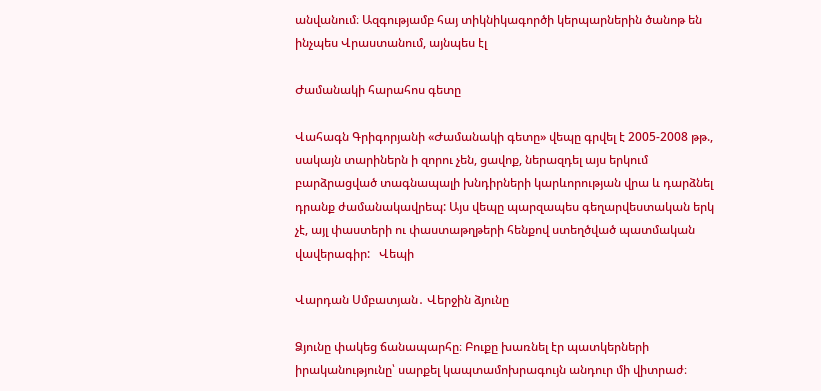անվանում։ Ազգությամբ հայ տիկնիկագործի կերպարներին ծանոթ են ինչպես Վրաստանում, այնպես էլ

Ժամանակի հարահոս գետը

Վահագն Գրիգորյանի «Ժամանակի գետը» վեպը գրվել է 2005-2008 թթ., սակայն տարիներն ի զորու չեն, ցավոք, ներազդել այս երկում բարձրացված տագնապալի խնդիրների կարևորության վրա և դարձնել դրանք ժամանակավրեպ: Այս վեպը պարզապես գեղարվեստական երկ չէ, այլ փաստերի ու փաստաթղթերի հենքով ստեղծված պատմական վավերագիր:   Վեպի

Վարդան Սմբատյան․ Վերջին ձյունը

Ձյունը փակեց ճանապարհը։ Բուքը խառնել էր պատկերների իրականությունը՝ սարքել կապտամոխրագույն անդուր մի վիտրաժ։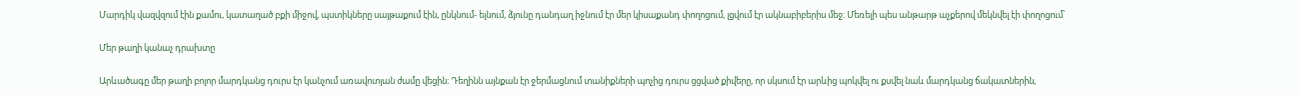Մարդիկ վազվզում էին քամու, կատաղած բքի միջով, պստիկները սայթաքում էին, ընկնում- ելնում, ձյունը դանդաղ իջնում էր մեր կիսաքանդ փողոցում, լցվում էր ակնաբիբերիս մեջ։ Մեռելի պես անթարթ աչքերով մեկնվել էի փողոցում՝

Մեր թաղի կանաչ դրախտը

Արևածագը մեր թաղի բոլոր մարդկանց դուրս էր կանչում առավոտյան ժամը վեցին։ Դեղինն այնքան էր ջերմացնում տանիքների պոչից դուրս ցցված քիվերը, որ սկսում էր արևից պոկվել ու քսվել նաև մարդկանց ճակատներին,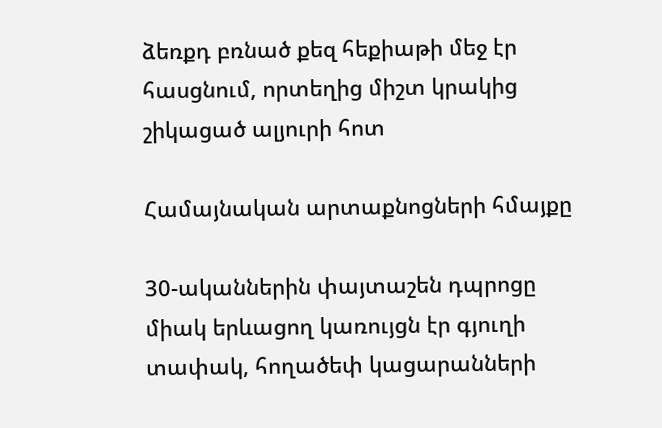ձեռքդ բռնած քեզ հեքիաթի մեջ էր հասցնում, որտեղից միշտ կրակից շիկացած ալյուրի հոտ

Համայնական արտաքնոցների հմայքը

30-ականներին փայտաշեն դպրոցը միակ երևացող կառույցն էր գյուղի տափակ, հողածեփ կացարանների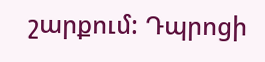շարքում: Դպրոցի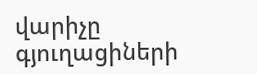վարիչը գյուղացիների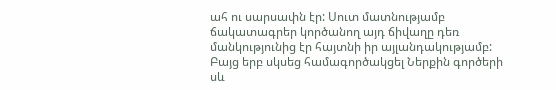ահ ու սարսափն էր: Սուտ մատնությամբ ճակատագրեր կործանող այդ ճիվաղը դեռ մանկությունից էր հայտնի իր այլանդակությամբ: Բայց երբ սկսեց համագործակցել Ներքին գործերի սև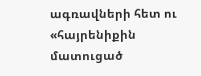ագռավների հետ ու «հայրենիքին մատուցած